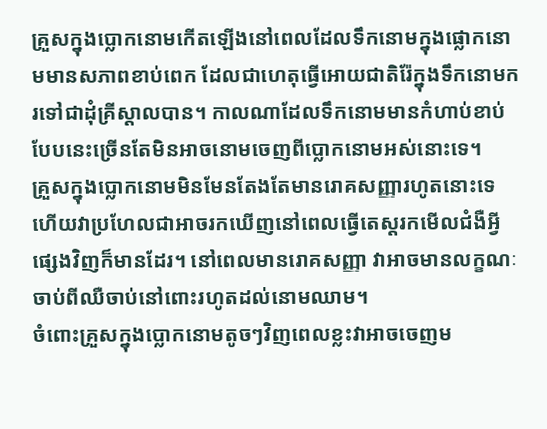គ្រួសក្នុងប្លោកនោមកើតឡើងនៅពេលដែលទឹកនោមក្នុងផ្លោកនោមមានសភាពខាប់ពេក ដែលជាហេតុធ្វើអោយជាតិរ៉ែក្នុងទឹកនោមករទៅជាដុំគ្រីស្តាលបាន។ កាលណាដែលទឹកនោមមានកំហាប់ខាប់បែបនេះច្រើនតែមិនអាចនោមចេញពីប្លោកនោមអស់នោះទេ។
គ្រួសក្នុងប្លោកនោមមិនមែនតែងតែមានរោគសញ្ញារហូតនោះទេ ហើយវាប្រហែលជាអាចរកឃើញនៅពេលធ្វើតេស្តរកមើលជំងឺអ្វីផ្សេងវិញក៏មានដែរ។ នៅពេលមានរោគសញ្ញា វាអាចមានលក្ខណៈចាប់ពីឈឺចាប់នៅពោះរហូតដល់នោមឈាម។
ចំពោះគ្រួសក្នុងប្លោកនោមតូចៗវិញពេលខ្លះវាអាចចេញម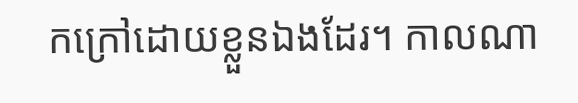កក្រៅដោយខ្លួនឯងដែរ។ កាលណា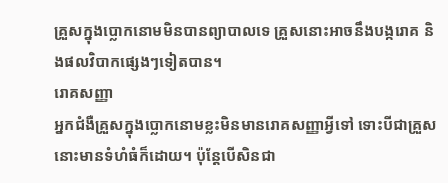គ្រួសក្នុងប្លោកនោមមិនបានព្យាបាលទេ គ្រួសនោះអាចនឹងបង្ករោគ និងផលវិបាកផ្សេងៗទៀតបាន។
រោគសញ្ញា
អ្នកជំងឺគ្រួសក្នុងប្លោកនោមខ្លះមិនមានរោគសញ្ញាអ្វីទៅ ទោះបីជាគ្រួសនោះមានទំហំធំក៏ដោយ។ ប៉ុន្តែបើសិនជា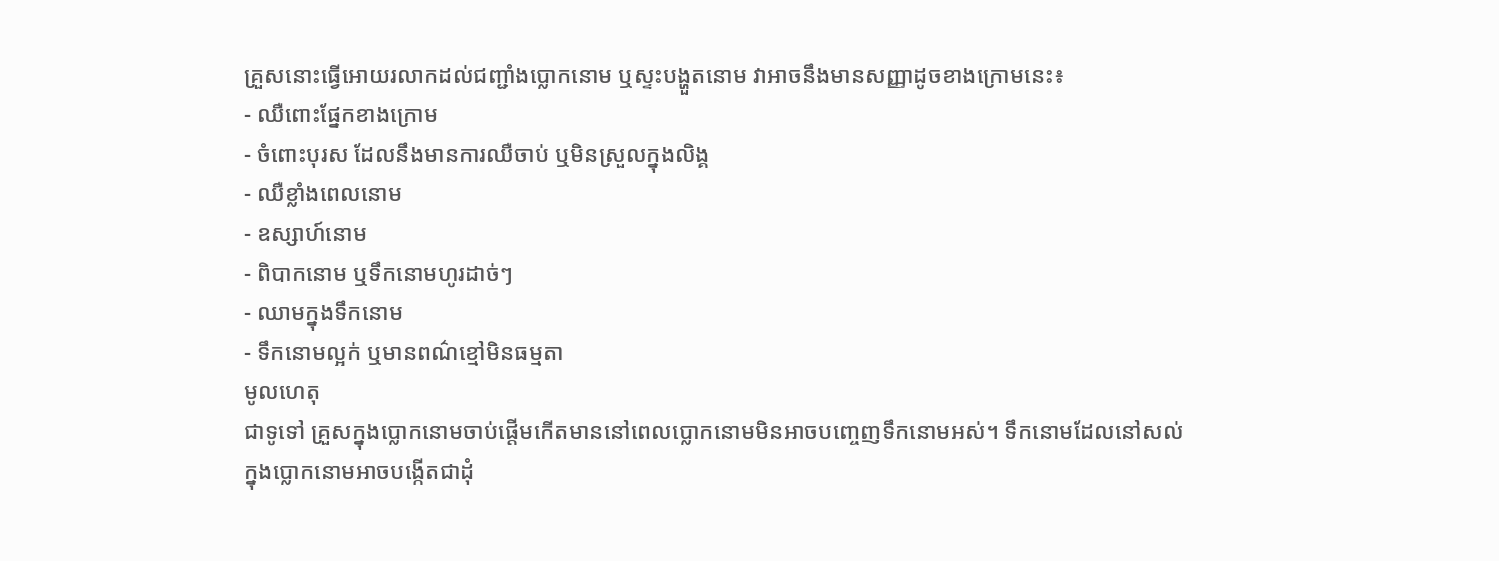គ្រួសនោះធ្វើអោយរលាកដល់ជញ្ជាំងប្លោកនោម ឬស្ទះបង្ហួតនោម វាអាចនឹងមានសញ្ញាដូចខាងក្រោមនេះ៖
- ឈឺពោះផ្នែកខាងក្រោម
- ចំពោះបុរស ដែលនឹងមានការឈឺចាប់ ឬមិនស្រួលក្នុងលិង្គ
- ឈឺខ្លាំងពេលនោម
- ឧស្សាហ៍នោម
- ពិបាកនោម ឬទឹកនោមហូរដាច់ៗ
- ឈាមក្នុងទឹកនោម
- ទឹកនោមល្អក់ ឬមានពណ៌ខ្មៅមិនធម្មតា
មូលហេតុ
ជាទូទៅ គ្រួសក្នុងប្លោកនោមចាប់ផ្តើមកើតមាននៅពេលប្លោកនោមមិនអាចបញ្ចេញទឹកនោមអស់។ ទឹកនោមដែលនៅសល់ក្នុងប្លោកនោមអាចបង្កើតជាដុំ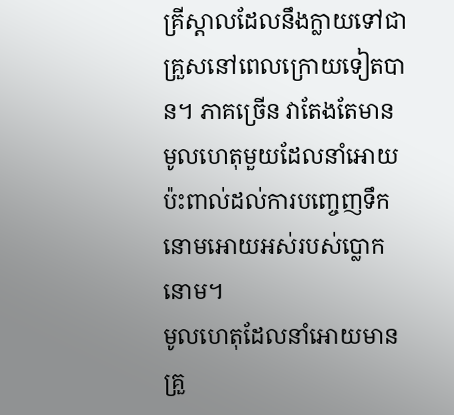គ្រីស្តាលដែលនឹងក្លាយទៅជាគ្រួសនៅពេលក្រោយទៀតបាន។ ភាគច្រើន វាតែងតែមានមូលហេតុមួយដែលនាំអោយប៉ះពាល់ដល់ការបញ្ចេញទឹកនោមអោយអស់របស់ប្លោកនោម។
មូលហេតុដែលនាំអោយមានគ្រួ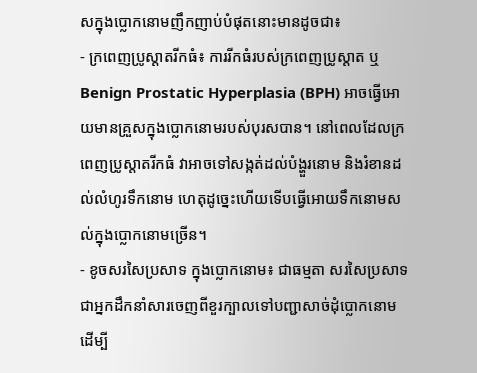សក្នុងប្លោកនោមញឹកញាប់បំផុតនោះមានដូចជា៖
- ក្រពេញប្រូស្តាតរីកធំ៖ ការរីកធំរបស់ក្រពេញប្រូស្តាត ឬ Benign Prostatic Hyperplasia (BPH) អាចធ្វើអោយមានគ្រួសក្នុងប្លោកនោមរបស់បុរសបាន។ នៅពេលដែលក្រពេញប្រូស្តាតរីកធំ វាអាចទៅសង្កត់ដល់បំង្ហួរនោម និងរំខានដល់លំហូរទឹកនោម ហេតុដូច្នេះហើយទើបធ្វើអោយទឹកនោមសល់ក្នុងប្លោកនោមច្រើន។
- ខូចសរសៃប្រសាទ ក្នុងប្លោកនោម៖ ជាធម្មតា សរសៃប្រសាទជាអ្នកដឹកនាំសារចេញពីខួរក្បាលទៅបញ្ជាសាច់ដុំប្លោកនោមដើម្បី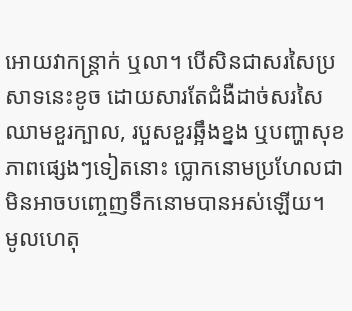អោយវាកន្ត្រាក់ ឬលា។ បើសិនជាសរសៃប្រសាទនេះខូច ដោយសារតែជំងឺដាច់សរសៃឈាមខួរក្បាល, របួសខួរឆ្អឹងខ្នង ឬបញ្ហាសុខភាពផ្សេងៗទៀតនោះ ប្លោកនោមប្រហែលជាមិនអាចបញ្ចេញទឹកនោមបានអស់ឡើយ។
មូលហេតុ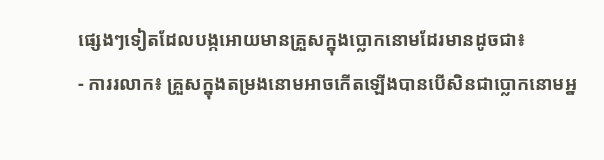ផ្សេងៗទៀតដែលបង្កអោយមានគ្រួសក្នុងប្លោកនោមដែរមានដូចជា៖
- ការរលាក៖ គ្រួសក្នុងតម្រងនោមអាចកើតឡើងបានបើសិនជាប្លោកនោមអ្ន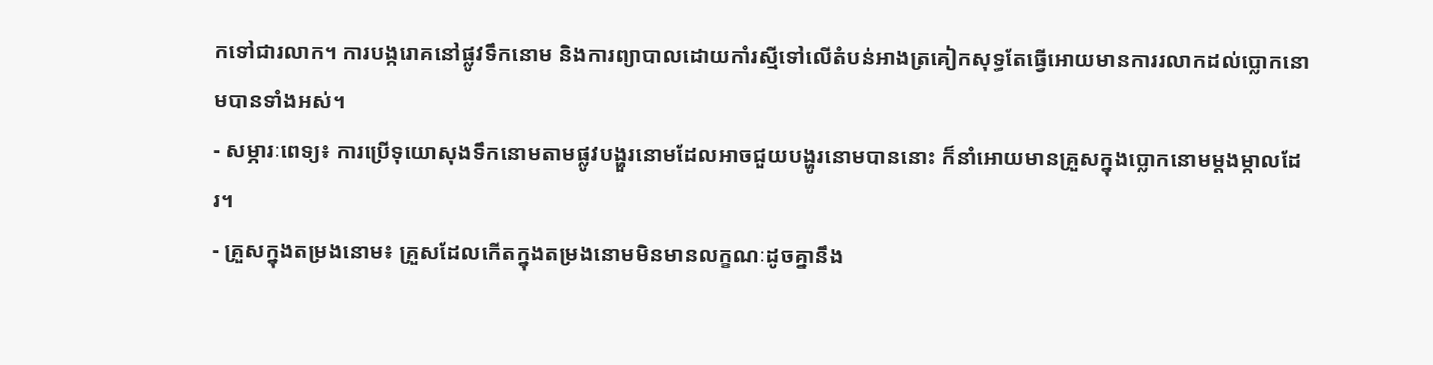កទៅជារលាក។ ការបង្ករោគនៅផ្លូវទឹកនោម និងការព្យាបាលដោយកាំរស្មីទៅលើតំបន់អាងត្រគៀកសុទ្ធតែធ្វើអោយមានការរលាកដល់ប្លោកនោមបានទាំងអស់។
- សម្ភារៈពេទ្យ៖ ការប្រើទុយោសុងទឹកនោមតាមផ្លូវបង្ហួរនោមដែលអាចជួយបង្ហូរនោមបាននោះ ក៏នាំអោយមានគ្រួសក្នុងប្លោកនោមម្តងម្កាលដែរ។
- គ្រួសក្នុងតម្រងនោម៖ គ្រួសដែលកើតក្នុងតម្រងនោមមិនមានលក្ខណៈដូចគ្នានឹង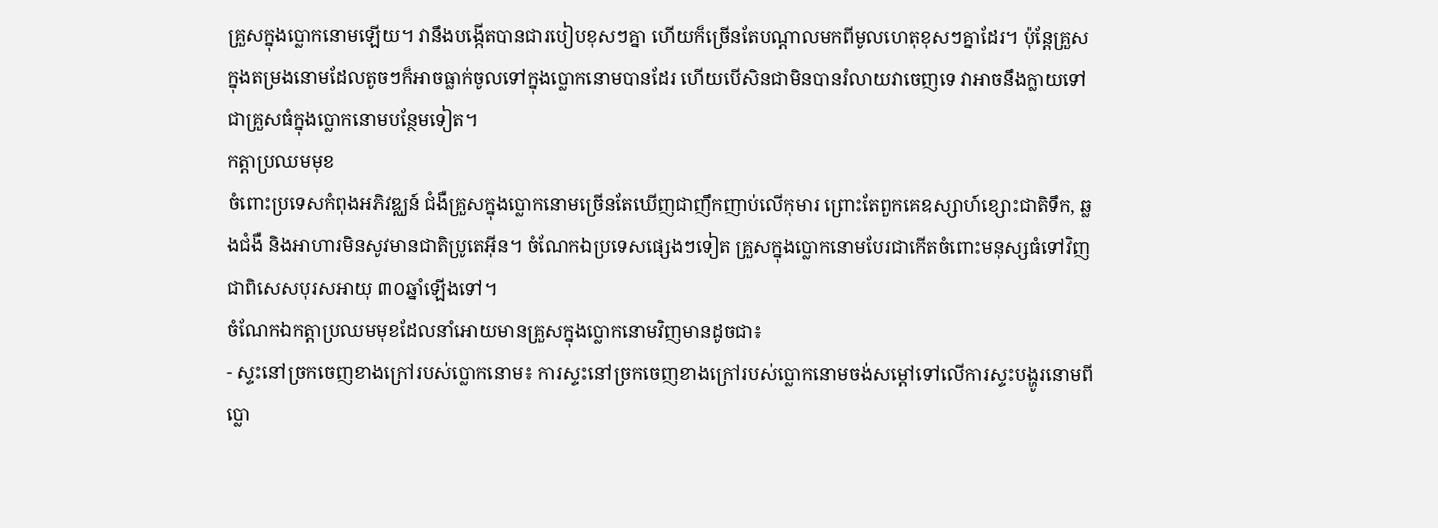គ្រួសក្នុងប្លោកនោមឡើយ។ វានឹងបង្កើតបានជារបៀបខុសៗគ្នា ហើយក៏ច្រើនតែបណ្តាលមកពីមូលហេតុខុសៗគ្នាដែរ។ ប៉ុន្តែគ្រួសក្នុងតម្រងនោមដែលតូចៗក៏អាចធ្លាក់ចូលទៅក្នុងប្លោកនោមបានដែរ ហើយបើសិនជាមិនបានរំលាយវាចេញទេ វាអាចនឹងក្លាយទៅជាគ្រួសធំក្នុងប្លោកនោមបន្ថែមទៀត។
កត្តាប្រឈមមុខ
ចំពោះប្រទេសកំពុងអភិវឌ្ឈន៍ ជំងឺគ្រួសក្នុងប្លោកនោមច្រើនតែឃើញជាញឹកញាប់លើកុមារ ព្រោះតែពួកគេឧស្សាហ៍ខ្សោះជាតិទឹក, ឆ្លងជំងឺ និងអាហារមិនសូវមានជាតិប្រូតេអ៊ីន។ ចំណែកឯប្រទេសផ្សេងៗទៀត គ្រួសក្នុងប្លោកនោមបែរជាកើតចំពោះមនុស្សធំទៅវិញ ជាពិសេសបុរសអាយុ ៣០ឆ្នាំឡើងទៅ។
ចំណែកឯកត្តាប្រឈមមុខដែលនាំអោយមានគ្រួសក្នុងប្លោកនោមវិញមានដូចជា៖
- ស្ទះនៅច្រកចេញខាងក្រៅរបស់ប្លោកនោម៖ ការស្ទះនៅច្រកចេញខាងក្រៅរបស់ប្លោកនោមចង់សម្តៅទៅលើការស្ទះបង្ហូរនោមពីប្លោ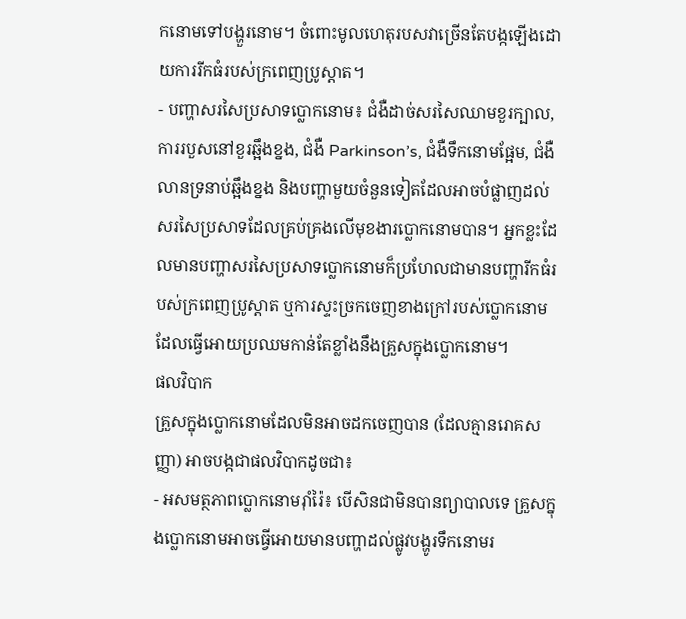កនោមទៅបង្ហួរនោម។ ចំពោះមូលហេតុរបសវាច្រើនតែបង្កឡើងដោយការរីកធំរបស់ក្រពេញប្រូស្តាត។
- បញ្ហាសរសៃប្រសាទប្លោកនោម៖ ជំងឺដាច់សរសៃឈាមខួរក្បាល, ការរបួសនៅខួរឆ្អឹងខ្នង, ជំងឺ Parkinson’s, ជំងឺទឹកនោមផ្អែម, ជំងឺលានទ្រនាប់ឆ្អឹងខ្នង និងបញ្ហាមួយចំនួនទៀតដែលអាចបំផ្លាញដល់សរសៃប្រសាទដែលគ្រប់គ្រងលើមុខងារប្លោកនោមបាន។ អ្នកខ្លះដែលមានបញ្ហាសរសៃប្រសាទប្លោកនោមក៏ប្រហែលជាមានបញ្ហារីកធំរបស់ក្រពេញប្រូស្តាត ឬការស្ទះច្រកចេញខាងក្រៅរបស់ប្លោកនោម ដែលធ្វើអោយប្រឈមកាន់តែខ្លាំងនឹងគ្រួសក្នុងប្លោកនោម។
ផលវិបាក
គ្រួសក្នុងប្លោកនោមដែលមិនអាចដកចេញបាន (ដែលគ្មានរោគសញ្ញា) អាចបង្កជាផលវិបាកដូចជា៖
- អសមត្ថភាពប្លោកនោមរ៉ាំរ៉ៃ៖ បើសិនជាមិនបានព្យាបាលទេ គ្រួសក្នុងប្លោកនោមអាចធ្វើអោយមានបញ្ហាដល់ផ្លូវបង្ហូរទឹកនោមរ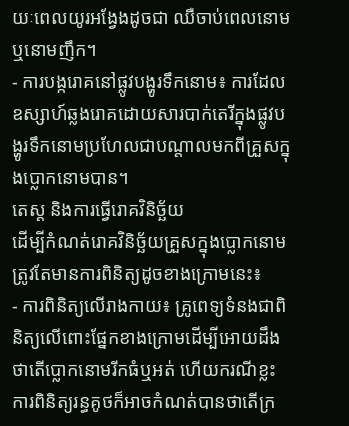យៈពេលយូរអង្វែងដូចជា ឈឺចាប់ពេលនោម ឬនោមញឹក។
- ការបង្ករោគនៅផ្លូវបង្ហូរទឹកនោម៖ ការដែលឧស្សាហ៍ឆ្លងរោគដោយសារបាក់តេរីក្នុងផ្លូវបង្ហូរទឹកនោមប្រហែលជាបណ្តាលមកពីគ្រួសក្នុងប្លោកនោមបាន។
តេស្ត និងការធ្វើរោគវិនិច្ឆ័យ
ដើម្បីកំណត់រោគវិនិច្ឆ័យគ្រួសក្នុងប្លោកនោមត្រូវតែមានការពិនិត្យដូចខាងក្រោមនេះ៖
- ការពិនិត្យលើរាងកាយ៖ គ្រូពេទ្យទំនងជាពិនិត្យលើពោះផ្នែកខាងក្រោមដើម្បីអោយដឹងថាតើប្លោកនោមរីកធំឬអត់ ហើយករណីខ្លះ ការពិនិត្យរន្ធគូថក៏អាចកំណត់បានថាតើក្រ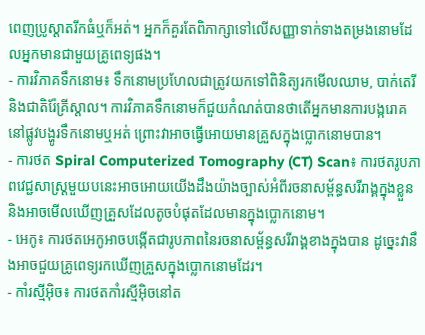ពេញប្រូស្តាតរីកធំឬក៏អត់។ អ្នកក៏គួរតែពិភាក្សាទៅលើសញ្ញាទាក់ទាងតម្រងនោមដែលអ្នកមានជាមួយគ្រូពេទ្យផង។
- ការវិភាគទឹកនោម៖ ទឹកនោមប្រហែលជាត្រូវយកទៅពិនិត្យរកមើលឈាម, បាក់តេរី និងជាតិរ៉ែគ្រីស្តាល។ ការវិភាគទឹកនោមក៏ជួយកំណត់បានថាតើអ្នកមានការបង្ករោគនៅផ្លូវបង្ហូរទឹកនោមឬអត់ ព្រោះវាអាចធ្វើអោយមានគ្រួសក្នុងប្លោកនោមបាន។
- ការថត Spiral Computerized Tomography (CT) Scan៖ ការថតរូបភាពវេជ្ជសាស្រ្តមួយបនេះអាចអោយយើងដឹងយ៉ាងច្បាស់អំពីរចនាសម្ព័ន្ធសរីរាង្គក្នុងខ្លួន និងអាចមើលឃើញគ្រួសដែលតូចបំផុតដែលមានក្នុងប្លោកនោម។
- អេកូ៖ ការថតអេកូអាចបង្កើតជារូបភាពនៃរចនាសម្ព័ន្ធសរីរាង្គខាងក្នុងបាន ដូច្នេះវានឹងអាចជួយគ្រូពេទ្យរកឃើញគ្រួសក្នុងប្លោកនោមដែរ។
- កាំរស្មីអ៊ិច៖ ការថតកាំរស្មីអ៊ិចនៅត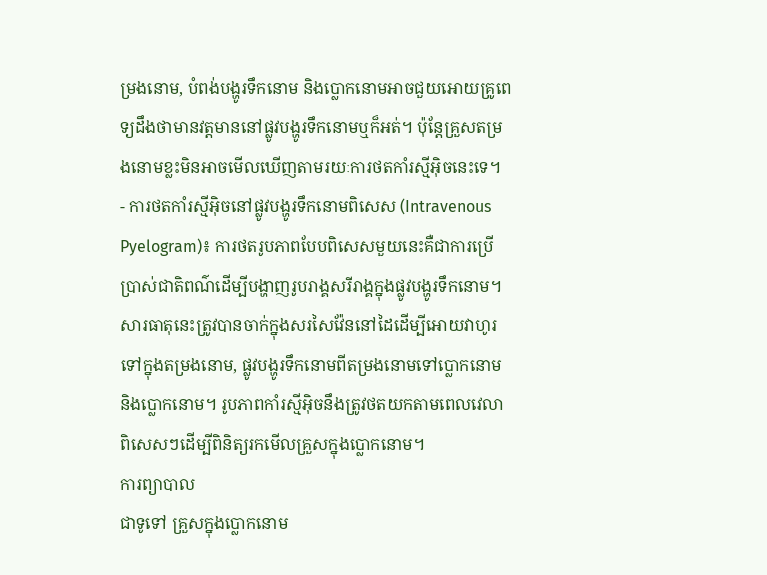ម្រងនោម, បំពង់បង្ហូរទឹកនោម និងប្លោកនោមអាចជួយអោយគ្រូពេទ្យដឹងថាមានវត្តមាននៅផ្លូវបង្ហូរទឹកនោមឬក៏អត់។ ប៉ុន្តែគ្រួសតម្រងនោមខ្លះមិនអាចមើលឃើញតាមរយៈការថតកាំរស្មីអ៊ិចនេះទេ។
- ការថតកាំរស្មីអ៊ិចនៅផ្លូវបង្ហូរទឹកនោមពិសេស (Intravenous Pyelogram)៖ ការថតរូបភាពបែបពិសេសមួយនេះគឺជាការប្រើប្រាស់ជាតិពណ៌ដើម្បីបង្ហាញរូបរាង្គសរីរាង្គក្នុងផ្លូវបង្ហូរទឹកនោម។ សារធាតុនេះត្រូវបានចាក់ក្នុងសរសៃវ៉ែននៅដៃដើម្បីអោយវាហូរទៅក្នុងតម្រងនោម, ផ្លូវបង្ហូរទឹកនោមពីតម្រងនោមទៅប្លោកនោម និងប្លោកនោម។ រូបភាពកាំរស្មីអ៊ិចនឹងត្រូវថតយកតាមពេលវេលាពិសេសៗដើម្បីពិនិត្យរកមើលគ្រួសក្នុងប្លោកនោម។
ការព្យាបាល
ជាទូទៅ គ្រួសក្នុងប្លោកនោម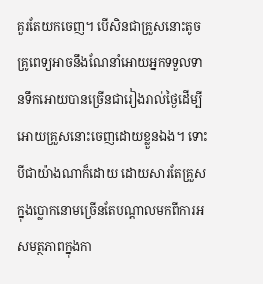គួរតែយកចេញ។ បើសិនជាគ្រួសនោះតូច គ្រូពេទ្យអាចនឹងណែនាំអោយអ្នកទទួលទានទឹកអោយបានច្រើនជារៀងរាល់ថ្ងៃដើម្បីអោយគ្រួសនោះចេញដោយខ្លួនឯង។ ទោះបីជាយ៉ាងណាក៏ដោយ ដោយសារតែគ្រួសក្នុងប្លោកនោមច្រើនតែបណ្តាលមកពីការអសមត្ថភាពក្នុងកា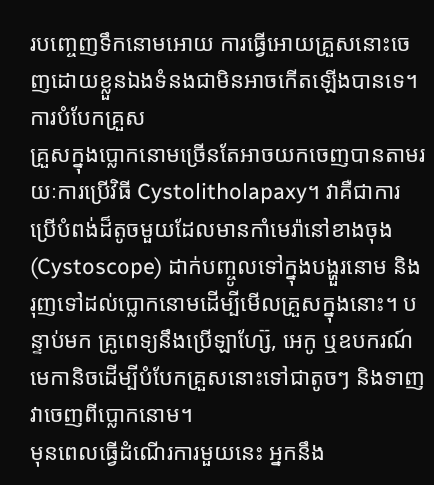របញ្ចេញទឹកនោមអោយ ការធ្វើអោយគ្រួសនោះចេញដោយខ្លួនឯងទំនងជាមិនអាចកើតឡើងបានទេ។
ការបំបែកគ្រួស
គ្រួសក្នុងប្លោកនោមច្រើនតែអាចយកចេញបានតាមរយៈការប្រើវិធី Cystolitholapaxy។ វាគឺជាការប្រើបំពង់ដ៏តូចមួយដែលមានកាំមេរ៉ានៅខាងចុង (Cystoscope) ដាក់បញ្ចូលទៅក្នុងបង្ហួរនោម និងរុញទៅដល់ប្លោកនោមដើម្បីមើលគ្រួសក្នុងនោះ។ បន្ទាប់មក គ្រូពេទ្យនឹងប្រើឡាហ្ស៊ែ, អេកូ ឬឧបករណ៍មេកានិចដើម្បីបំបែកគ្រួសនោះទៅជាតូចៗ និងទាញវាចេញពីប្លោកនោម។
មុនពេលធ្វើដំណើរការមួយនេះ អ្នកនឹង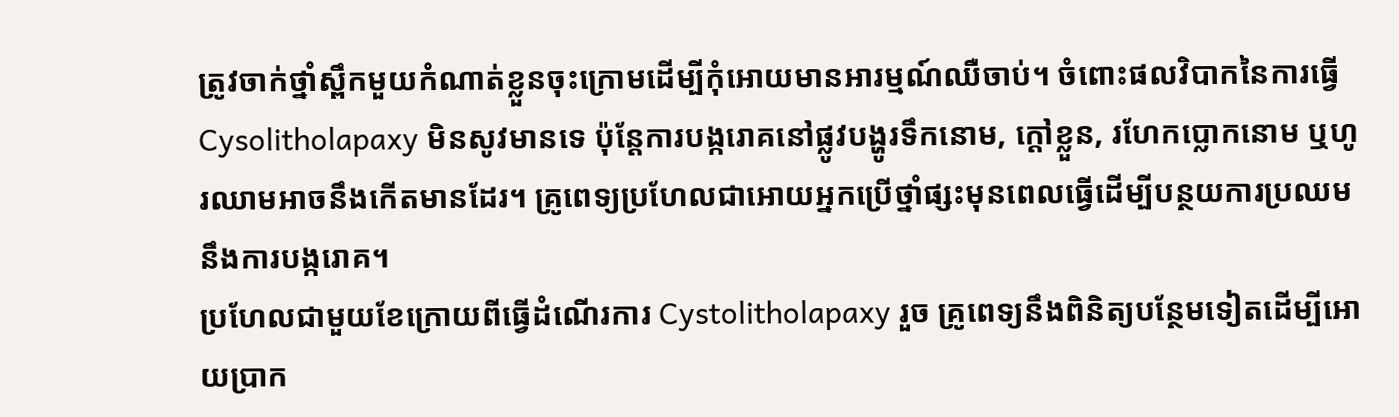ត្រូវចាក់ថ្នាំស្ពឹកមួយកំណាត់ខ្លួនចុះក្រោមដើម្បីកុំអោយមានអារម្មណ៍ឈឺចាប់។ ចំពោះផលវិបាកនៃការធ្វើ Cysolitholapaxy មិនសូវមានទេ ប៉ុន្តែការបង្ករោគនៅផ្លូវបង្ហូរទឹកនោម, ក្តៅខ្លួន, រហែកប្លោកនោម ឬហូរឈាមអាចនឹងកើតមានដែរ។ គ្រូពេទ្យប្រហែលជាអោយអ្នកប្រើថ្នាំផ្សះមុនពេលធ្វើដើម្បីបន្ថយការប្រឈមនឹងការបង្ករោគ។
ប្រហែលជាមួយខែក្រោយពីធ្វើដំណើរការ Cystolitholapaxy រួច គ្រូពេទ្យនឹងពិនិត្យបន្ថែមទៀតដើម្បីអោយប្រាក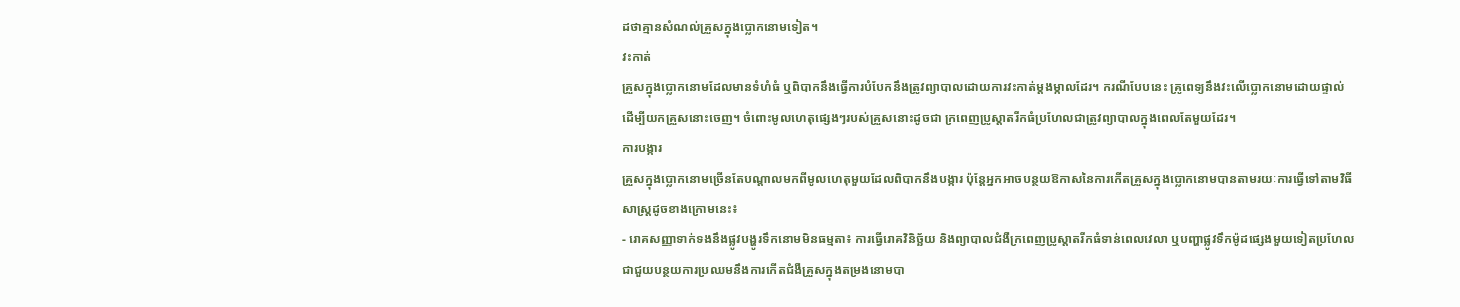ដថាគ្មានសំណល់គ្រួសក្នុងប្លោកនោមទៀត។
វះកាត់
គ្រួសក្នុងប្លោកនោមដែលមានទំហំធំ ឬពិបាកនឹងធ្វើការបំបែកនឹងត្រូវព្យាបាលដោយការវះកាត់ម្តងម្កាលដែរ។ ករណីបែបនេះ គ្រូពេទ្យនឹងវះលើប្លោកនោមដោយផ្ទាល់ដើម្បីយកគ្រួសនោះចេញ។ ចំពោះមូលហេតុផ្សេងៗរបស់គ្រួសនោះដូចជា ក្រពេញប្រូស្តាតរីកធំប្រហែលជាត្រូវព្យាបាលក្នុងពេលតែមួយដែរ។
ការបង្ការ
គ្រួសក្នុងប្លោកនោមច្រើនតែបណ្តាលមកពីមូលហេតុមួយដែលពិបាកនឹងបង្ការ ប៉ុន្តែអ្នកអាចបន្ថយឱកាសនៃការកើតគ្រួសក្នុងប្លោកនោមបានតាមរយៈការធ្វើទៅតាមវិធីសាស្រ្តដូចខាងក្រោមនេះ៖
- រោគសញ្ញាទាក់ទងនឹងផ្លូវបង្ហូរទឹកនោមមិនធម្មតា៖ ការធ្វើរោគវិនិច្ឆ័យ និងព្យាបាលជំងឺក្រពេញប្រូស្តាតរីកធំទាន់ពេលវេលា ឬបញ្ហាផ្លូវទឹកម៉ូដផ្សេងមួយទៀតប្រហែលជាជួយបន្ថយការប្រឈមនឹងការកើតជំងឺគ្រួសក្នុងតម្រងនោមបា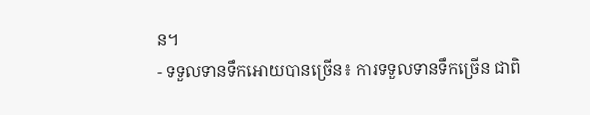ន។
- ទទួលទានទឹកអោយបានច្រើន៖ ការទទួលទានទឹកច្រើន ជាពិ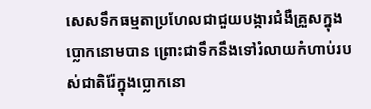សេសទឹកធម្មតាប្រហែលជាជួយបង្ការជំងឺគ្រួសក្នុងប្លោកនោមបាន ព្រោះជាទឹកនឹងទៅរំលាយកំហាប់របស់ជាតិរ៉ែក្នុងប្លោកនោ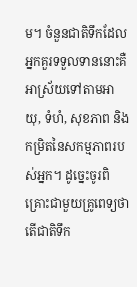ម។ ចំនួនជាតិទឹកដែលអ្នកគួរទទួលទាននោះគឺអាស្រ័យទៅតាមអាយុ, ទំហំ, សុខភាព និងកម្រិតនៃសកម្មភាពរបស់អ្នក។ ដូច្នេះចូរពិគ្រោះជាមួយគ្រូពេទ្យថាតើជាតិទឹក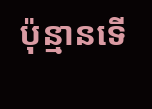ប៉ុន្មានទើ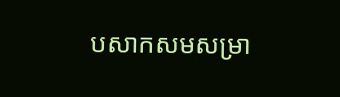បសាកសមសម្រា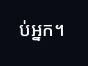ប់អ្នក។